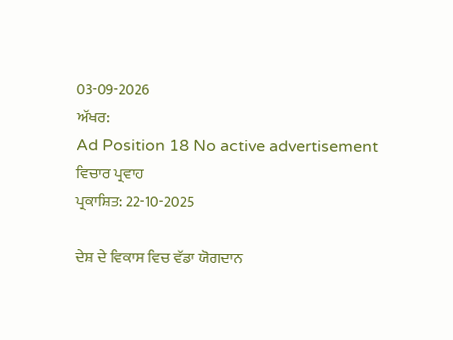03-09-2026
ਅੱਖਰ:
Ad Position 18 No active advertisement
ਵਿਚਾਰ ਪ੍ਰਵਾਹ
ਪ੍ਰਕਾਸ਼ਿਤ: 22-10-2025

ਦੇਸ਼ ਦੇ ਵਿਕਾਸ ਵਿਚ ਵੱਡਾ ਯੋਗਦਾਨ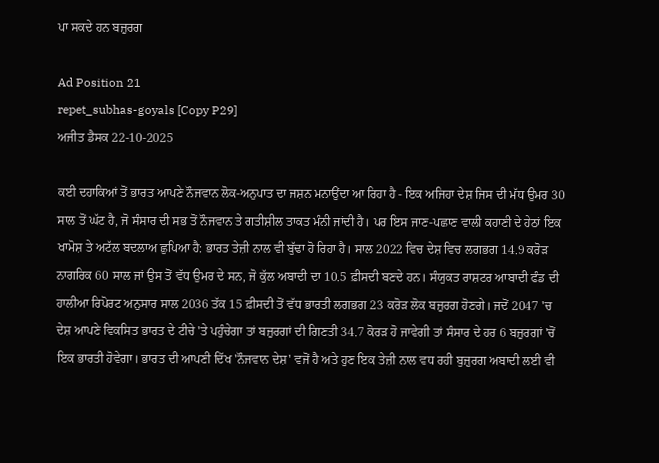ਪਾ ਸਕਦੇ ਹਨ ਬਜ਼ੁਰਗ

Ad Position 21
repet_subhas-goyals [Copy P29]
ਅਜੀਤ ਡੈਸਕ 22-10-2025

ਕਈ ਦਹਾਕਿਆਂ ਤੋਂ ਭਾਰਤ ਆਪਣੇ ਨੌਜਵਾਨ ਲੋਕ-ਅਨੁਪਾਤ ਦਾ ਜਸ਼ਨ ਮਨਾਉਂਦਾ ਆ ਰਿਹਾ ਹੈ - ਇਕ ਅਜਿਹਾ ਦੇਸ਼ ਜਿਸ ਦੀ ਮੱਧ ਉਮਰ 30 ਸਾਲ ਤੋਂ ਘੱਟ ਹੈ, ਜੋ ਸੰਸਾਰ ਦੀ ਸਭ ਤੋਂ ਨੌਜਵਾਨ ਤੇ ਗਤੀਸ਼ੀਲ ਤਾਕਤ ਮੰਨੀ ਜਾਂਦੀ ਹੈ। ਪਰ ਇਸ ਜਾਣ-ਪਛਾਣ ਵਾਲੀ ਕਹਾਣੀ ਦੇ ਹੇਠਾਂ ਇਕ ਖਾਮੋਸ਼ ਤੇ ਅਟੱਲ ਬਦਲਾਅ ਛੁਪਿਆ ਹੈ: ਭਾਰਤ ਤੇਜ਼ੀ ਨਾਲ ਵੀ ਬੁੱਢਾ ਹੋ ਰਿਹਾ ਹੈ। ਸਾਲ 2022 ਵਿਚ ਦੇਸ਼ ਵਿਚ ਲਗਭਗ 14.9 ਕਰੋੜ ਨਾਗਰਿਕ 60 ਸਾਲ ਜਾਂ ਉਸ ਤੋਂ ਵੱਧ ਉਮਰ ਦੇ ਸਨ, ਜੋ ਕੁੱਲ ਅਬਾਦੀ ਦਾ 10.5 ਫ਼ੀਸਦੀ ਬਣਦੇ ਹਨ। ਸੰਯੁਕਤ ਰਾਸ਼ਟਰ ਆਬਾਦੀ ਫੰਡ ਦੀ ਹਾਲੀਆ ਰਿਪੋਰਟ ਅਨੁਸਾਰ ਸਾਲ 2036 ਤੱਕ 15 ਫ਼ੀਸਦੀ ਤੋਂ ਵੱਧ ਭਾਰਤੀ ਲਗਭਗ 23 ਕਰੋੜ ਲੋਕ ਬਜ਼ੁਰਗ ਹੋਣਗੇ। ਜਦੋਂ 2047 'ਚ ਦੇਸ਼ ਆਪਣੇ ਵਿਕਸਿਤ ਭਾਰਤ ਦੇ ਟੀਚੇ 'ਤੇ ਪਹੁੰਚੇਗਾ ਤਾਂ ਬਜ਼ੁਰਗਾਂ ਦੀ ਗਿਣਤੀ 34.7 ਕੋਰੜ ਹੋ ਜਾਵੇਗੀ ਤਾਂ ਸੰਸਾਰ ਦੇ ਹਰ 6 ਬਜ਼ੁਰਗਾਂ 'ਚੋਂ ਇਕ ਭਾਰਤੀ ਹੋਵੇਗਾ। ਭਾਰਤ ਦੀ ਆਪਣੀ ਦਿੱਖ 'ਨੌਜਵਾਨ ਦੇਸ਼' ਵਜੋਂ ਹੈ ਅਤੇ ਹੁਣ ਇਕ ਤੇਜ਼ੀ ਨਾਲ ਵਧ ਰਹੀ ਬੁਜ਼ੁਰਗ ਅਬਾਦੀ ਲਈ ਵੀ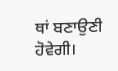ਥਾਂ ਬਣਾਉਣੀ ਹੋਵੇਗੀ।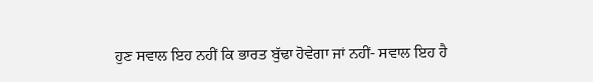ਹੁਣ ਸਵਾਲ ਇਹ ਨਹੀਂ ਕਿ ਭਾਰਤ ਬੁੱਢਾ ਹੋਵੇਗਾ ਜਾਂ ਨਹੀਂ- ਸਵਾਲ ਇਹ ਹੈ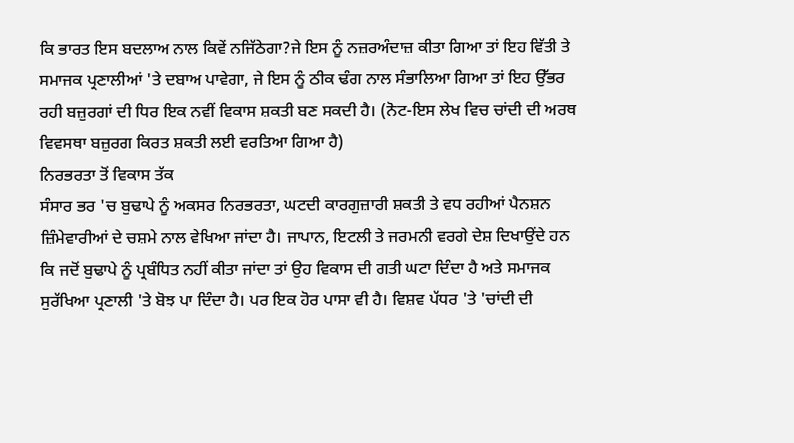ਕਿ ਭਾਰਤ ਇਸ ਬਦਲਾਅ ਨਾਲ ਕਿਵੇਂ ਨਜਿੱਠੇਗਾ?ਜੇ ਇਸ ਨੂੰ ਨਜ਼ਰਅੰਦਾਜ਼ ਕੀਤਾ ਗਿਆ ਤਾਂ ਇਹ ਵਿੱਤੀ ਤੇ ਸਮਾਜਕ ਪ੍ਰਣਾਲੀਆਂ 'ਤੇ ਦਬਾਅ ਪਾਵੇਗਾ, ਜੇ ਇਸ ਨੂੰ ਠੀਕ ਢੰਗ ਨਾਲ ਸੰਭਾਲਿਆ ਗਿਆ ਤਾਂ ਇਹ ਉੱਭਰ ਰਹੀ ਬਜ਼ੁਰਗਾਂ ਦੀ ਧਿਰ ਇਕ ਨਵੀਂ ਵਿਕਾਸ ਸ਼ਕਤੀ ਬਣ ਸਕਦੀ ਹੈ। (ਨੋਟ-ਇਸ ਲੇਖ ਵਿਚ ਚਾਂਦੀ ਦੀ ਅਰਥ ਵਿਵਸਥਾ ਬਜ਼ੁਰਗ ਕਿਰਤ ਸ਼ਕਤੀ ਲਈ ਵਰਤਿਆ ਗਿਆ ਹੈ)
ਨਿਰਭਰਤਾ ਤੋਂ ਵਿਕਾਸ ਤੱਕ
ਸੰਸਾਰ ਭਰ 'ਚ ਬੁਢਾਪੇ ਨੂੰ ਅਕਸਰ ਨਿਰਭਰਤਾ, ਘਟਦੀ ਕਾਰਗੁਜ਼ਾਰੀ ਸ਼ਕਤੀ ਤੇ ਵਧ ਰਹੀਆਂ ਪੈਨਸ਼ਨ ਜ਼ਿੰਮੇਵਾਰੀਆਂ ਦੇ ਚਸ਼ਮੇ ਨਾਲ ਵੇਖਿਆ ਜਾਂਦਾ ਹੈ। ਜਾਪਾਨ, ਇਟਲੀ ਤੇ ਜਰਮਨੀ ਵਰਗੇ ਦੇਸ਼ ਦਿਖਾਉਂਦੇ ਹਨ ਕਿ ਜਦੋਂ ਬੁਢਾਪੇ ਨੂੰ ਪ੍ਰਬੰਧਿਤ ਨਹੀਂ ਕੀਤਾ ਜਾਂਦਾ ਤਾਂ ਉਹ ਵਿਕਾਸ ਦੀ ਗਤੀ ਘਟਾ ਦਿੰਦਾ ਹੈ ਅਤੇ ਸਮਾਜਕ ਸੁਰੱਖਿਆ ਪ੍ਰਣਾਲੀ 'ਤੇ ਬੋਝ ਪਾ ਦਿੰਦਾ ਹੈ। ਪਰ ਇਕ ਹੋਰ ਪਾਸਾ ਵੀ ਹੈ। ਵਿਸ਼ਵ ਪੱਧਰ 'ਤੇ 'ਚਾਂਦੀ ਦੀ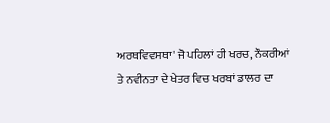ਅਰਥਵਿਵਸਥਾ' ਜੋ ਪਹਿਲਾਂ ਹੀ ਖਰਚ, ਨੌਕਰੀਆਂ ਤੇ ਨਵੀਨਤਾ ਦੇ ਖੇਤਰ ਵਿਚ ਖਰਬਾਂ ਡਾਲਰ ਦਾ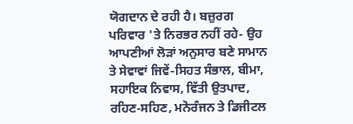ਯੋਗਦਾਨ ਦੇ ਰਹੀ ਹੈ। ਬਜ਼ੁਰਗ ਪਰਿਵਾਰ 'ਤੇ ਨਿਰਭਰ ਨਹੀਂ ਰਹੇ- ਉਹ ਆਪਣੀਆਂ ਲੋੜਾਂ ਅਨੁਸਾਰ ਬਣੇ ਸਾਮਾਨ ਤੇ ਸੇਵਾਵਾਂ ਜਿਵੇਂ-ਸਿਹਤ ਸੰਭਾਲ, ਬੀਮਾ, ਸਹਾਇਕ ਨਿਵਾਸ, ਵਿੱਤੀ ਉਤਪਾਦ, ਰਹਿਣ-ਸਹਿਣ, ਮਨੋਰੰਜਨ ਤੇ ਡਿਜੀਟਲ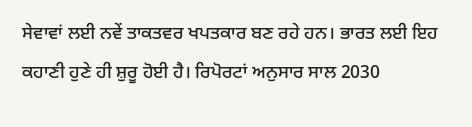ਸੇਵਾਵਾਂ ਲਈ ਨਵੇਂ ਤਾਕਤਵਰ ਖਪਤਕਾਰ ਬਣ ਰਹੇ ਹਨ। ਭਾਰਤ ਲਈ ਇਹ ਕਹਾਣੀ ਹੁਣੇ ਹੀ ਸ਼ੁਰੂ ਹੋਈ ਹੈ। ਰਿਪੋਰਟਾਂ ਅਨੁਸਾਰ ਸਾਲ 2030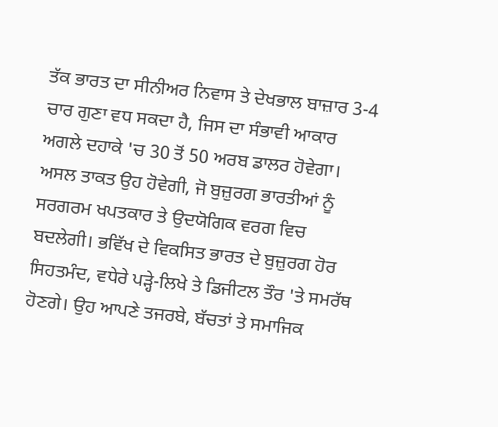ਤੱਕ ਭਾਰਤ ਦਾ ਸੀਨੀਅਰ ਨਿਵਾਸ ਤੇ ਦੇਖਭਾਲ ਬਾਜ਼ਾਰ 3-4 ਚਾਰ ਗੁਣਾ ਵਧ ਸਕਦਾ ਹੈ, ਜਿਸ ਦਾ ਸੰਭਾਵੀ ਆਕਾਰ ਅਗਲੇ ਦਹਾਕੇ 'ਚ 30 ਤੋਂ 50 ਅਰਬ ਡਾਲਰ ਹੋਵੇਗਾ। ਅਸਲ ਤਾਕਤ ਉਹ ਹੋਵੇਗੀ, ਜੋ ਬੁਜ਼ੁਰਗ ਭਾਰਤੀਆਂ ਨੂੰ ਸਰਗਰਮ ਖਪਤਕਾਰ ਤੇ ਉਦਯੋਗਿਕ ਵਰਗ ਵਿਚ ਬਦਲੇਗੀ। ਭਵਿੱਖ ਦੇ ਵਿਕਸਿਤ ਭਾਰਤ ਦੇ ਬੁਜ਼ੁਰਗ ਹੋਰ ਸਿਹਤਮੰਦ, ਵਧੇਰੇ ਪੜ੍ਹੇ-ਲਿਖੇ ਤੇ ਡਿਜੀਟਲ ਤੌਰ 'ਤੇ ਸਮਰੱਥ ਹੋਣਗੇ। ਉਹ ਆਪਣੇ ਤਜਰਬੇ, ਬੱਚਤਾਂ ਤੇ ਸਮਾਜਿਕ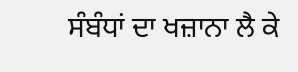ਸੰਬੰਧਾਂ ਦਾ ਖਜ਼ਾਨਾ ਲੈ ਕੇ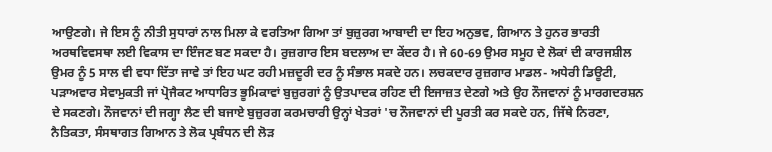ਆਉਣਗੇ। ਜੇ ਇਸ ਨੂੰ ਨੀਤੀ ਸੁਧਾਰਾਂ ਨਾਲ ਮਿਲਾ ਕੇ ਵਰਤਿਆ ਗਿਆ ਤਾਂ ਬੁਜ਼ੁਰਗ ਆਬਾਦੀ ਦਾ ਇਹ ਅਨੁਭਵ, ਗਿਆਨ ਤੇ ਹੁਨਰ ਭਾਰਤੀ ਅਰਥਵਿਵਸਥਾ ਲਈ ਵਿਕਾਸ ਦਾ ਇੰਜਣ ਬਣ ਸਕਦਾ ਹੈ। ਰੁਜ਼ਗਾਰ ਇਸ ਬਦਲਾਅ ਦਾ ਕੇਂਦਰ ਹੈ। ਜੇ 60-69 ਉਮਰ ਸਮੂਹ ਦੇ ਲੋਕਾਂ ਦੀ ਕਾਰਜਸ਼ੀਲ ਉਮਰ ਨੂੰ 5 ਸਾਲ ਵੀ ਵਧਾ ਦਿੱਤਾ ਜਾਵੇ ਤਾਂ ਇਹ ਘਟ ਰਹੀ ਮਜ਼ਦੂਰੀ ਦਰ ਨੂੰ ਸੰਭਾਲ ਸਕਦੇ ਹਨ। ਲਚਕਦਾਰ ਰੁਜ਼ਗਾਰ ਮਾਡਲ- ਅਧੇਰੀ ਡਿਊਟੀ, ਪੜਾਅਵਾਰ ਸੇਵਾਮੁਕਤੀ ਜਾਂ ਪ੍ਰੋਜੈਕਟ ਆਧਾਰਿਤ ਭੂਮਿਕਾਵਾਂ ਬੁਜ਼ੁਰਗਾਂ ਨੂੰ ਉਤਪਾਦਕ ਰਹਿਣ ਦੀ ਇਜਾਜ਼ਤ ਦੇਣਗੇ ਅਤੇ ਉਹ ਨੌਜਵਾਨਾਂ ਨੂੰ ਮਾਰਗਦਰਸ਼ਨ ਦੇ ਸਕਣਗੇ। ਨੌਜਵਾਨਾਂ ਦੀ ਜਗ੍ਹਾ ਲੈਣ ਦੀ ਬਜਾਏ ਬੁਜ਼ੁਰਗ ਕਰਮਚਾਰੀ ਉਨ੍ਹਾਂ ਖੇਤਰਾਂ 'ਚ ਨੌਜਵਾਨਾਂ ਦੀ ਪੂਰਤੀ ਕਰ ਸਕਦੇ ਹਨ, ਜਿੱਥੇ ਨਿਰਣਾ, ਨੈਤਿਕਤਾ, ਸੰਸਥਾਗਤ ਗਿਆਨ ਤੇ ਲੋਕ ਪ੍ਰਬੰਧਨ ਦੀ ਲੋੜ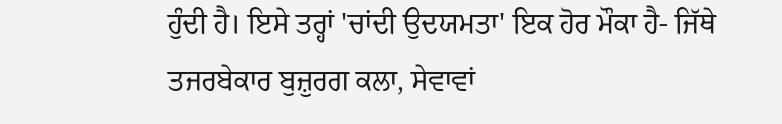ਹੁੰਦੀ ਹੈ। ਇਸੇ ਤਰ੍ਹਾਂ 'ਚਾਂਦੀ ਉਦਯਮਤਾ' ਇਕ ਹੋਰ ਮੌਕਾ ਹੈ- ਜਿੱਥੇ ਤਜਰਬੇਕਾਰ ਬੁਜ਼ੁਰਗ ਕਲਾ, ਸੇਵਾਵਾਂ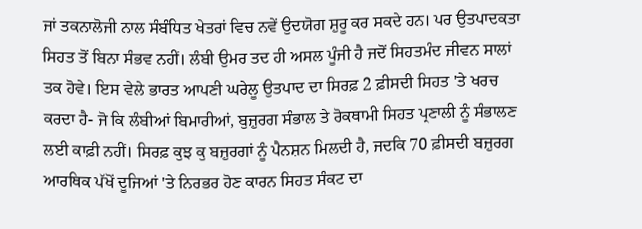ਜਾਂ ਤਕਨਾਲੋਜੀ ਨਾਲ ਸੰਬੰਧਿਤ ਖੇਤਰਾਂ ਵਿਚ ਨਵੇਂ ਉਦਯੋਗ ਸ਼ੁਰੂ ਕਰ ਸਕਦੇ ਹਨ। ਪਰ ਉਤਪਾਦਕਤਾ ਸਿਹਤ ਤੋਂ ਬਿਨਾ ਸੰਭਵ ਨਹੀਂ। ਲੰਬੀ ਉਮਰ ਤਦ ਹੀ ਅਸਲ ਪੂੰਜੀ ਹੈ ਜਦੋਂ ਸਿਹਤਮੰਦ ਜੀਵਨ ਸਾਲਾਂ ਤਕ ਹੋਵੇ। ਇਸ ਵੇਲੇ ਭਾਰਤ ਆਪਣੀ ਘਰੇਲੂ ਉਤਪਾਦ ਦਾ ਸਿਰਫ਼ 2 ਫ਼ੀਸਦੀ ਸਿਹਤ 'ਤੇ ਖਰਚ ਕਰਦਾ ਹੈ- ਜੋ ਕਿ ਲੰਬੀਆਂ ਬਿਮਾਰੀਆਂ, ਬੁਜ਼ੁਰਗ ਸੰਭਾਲ ਤੇ ਰੋਕਥਾਮੀ ਸਿਹਤ ਪ੍ਰਣਾਲੀ ਨੂੰ ਸੰਭਾਲਣ ਲਈ ਕਾਫ਼ੀ ਨਹੀਂ। ਸਿਰਫ਼ ਕੁਝ ਕੁ ਬਜ਼ੁਰਗਾਂ ਨੂੰ ਪੈਨਸ਼ਨ ਮਿਲਦੀ ਹੈ, ਜਦਕਿ 70 ਫ਼ੀਸਦੀ ਬਜ਼ੁਰਗ ਆਰਥਿਕ ਪੱਖੋਂ ਦੂਜਿਆਂ 'ਤੇ ਨਿਰਭਰ ਹੋਣ ਕਾਰਨ ਸਿਹਤ ਸੰਕਟ ਦਾ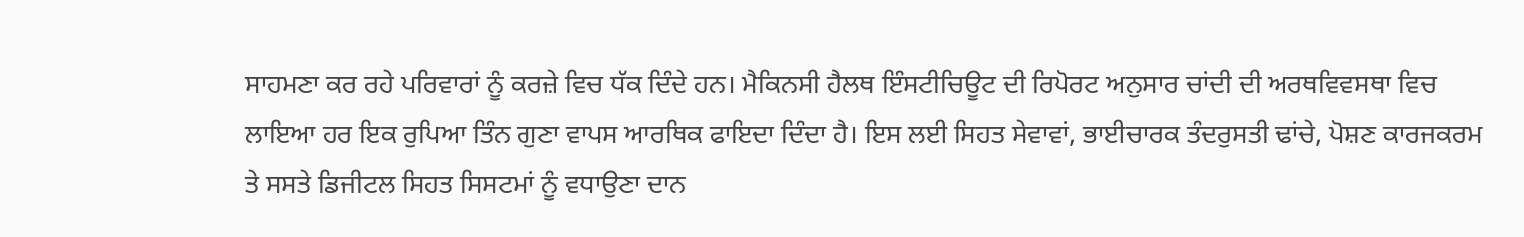ਸਾਹਮਣਾ ਕਰ ਰਹੇ ਪਰਿਵਾਰਾਂ ਨੂੰ ਕਰਜ਼ੇ ਵਿਚ ਧੱਕ ਦਿੰਦੇ ਹਨ। ਮੈਕਿਨਸੀ ਹੈਲਥ ਇੰਸਟੀਚਿਊਟ ਦੀ ਰਿਪੋਰਟ ਅਨੁਸਾਰ ਚਾਂਦੀ ਦੀ ਅਰਥਵਿਵਸਥਾ ਵਿਚ ਲਾਇਆ ਹਰ ਇਕ ਰੁਪਿਆ ਤਿੰਨ ਗੁਣਾ ਵਾਪਸ ਆਰਥਿਕ ਫਾਇਦਾ ਦਿੰਦਾ ਹੈ। ਇਸ ਲਈ ਸਿਹਤ ਸੇਵਾਵਾਂ, ਭਾਈਚਾਰਕ ਤੰਦਰੁਸਤੀ ਢਾਂਚੇ, ਪੋਸ਼ਣ ਕਾਰਜਕਰਮ ਤੇ ਸਸਤੇ ਡਿਜੀਟਲ ਸਿਹਤ ਸਿਸਟਮਾਂ ਨੂੰ ਵਧਾਉਣਾ ਦਾਨ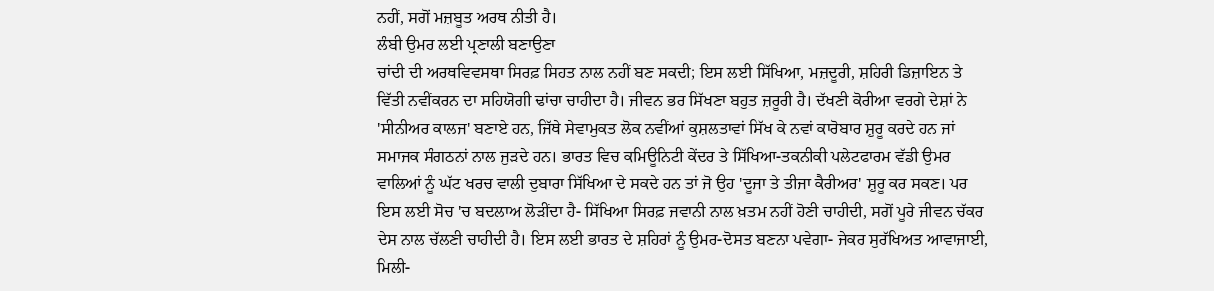ਨਹੀਂ, ਸਗੋਂ ਮਜ਼ਬੂਤ ਅਰਥ ਨੀਤੀ ਹੈ।
ਲੰਬੀ ਉਮਰ ਲਈ ਪ੍ਰਣਾਲੀ ਬਣਾਉਣਾ
ਚਾਂਦੀ ਦੀ ਅਰਥਵਿਵਸਥਾ ਸਿਰਫ਼ ਸਿਹਤ ਨਾਲ ਨਹੀਂ ਬਣ ਸਕਦੀ; ਇਸ ਲਈ ਸਿੱਖਿਆ, ਮਜ਼ਦੂਰੀ, ਸ਼ਹਿਰੀ ਡਿਜ਼ਾਇਨ ਤੇ ਵਿੱਤੀ ਨਵੀਂਕਰਨ ਦਾ ਸਹਿਯੋਗੀ ਢਾਂਚਾ ਚਾਹੀਦਾ ਹੈ। ਜੀਵਨ ਭਰ ਸਿੱਖਣਾ ਬਹੁਤ ਜ਼ਰੂਰੀ ਹੈ। ਦੱਖਣੀ ਕੋਰੀਆ ਵਰਗੇ ਦੇਸ਼ਾਂ ਨੇ 'ਸੀਨੀਅਰ ਕਾਲਜ' ਬਣਾਏ ਹਨ, ਜਿੱਥੇ ਸੇਵਾਮੁਕਤ ਲੋਕ ਨਵੀਂਆਂ ਕੁਸ਼ਲਤਾਵਾਂ ਸਿੱਖ ਕੇ ਨਵਾਂ ਕਾਰੋਬਾਰ ਸ਼ੁਰੂ ਕਰਦੇ ਹਨ ਜਾਂ ਸਮਾਜਕ ਸੰਗਠਨਾਂ ਨਾਲ ਜੁੜਦੇ ਹਨ। ਭਾਰਤ ਵਿਚ ਕਮਿਊਨਿਟੀ ਕੇਂਦਰ ਤੇ ਸਿੱਖਿਆ-ਤਕਨੀਕੀ ਪਲੇਟਫਾਰਮ ਵੱਡੀ ਉਮਰ ਵਾਲਿਆਂ ਨੂੰ ਘੱਟ ਖਰਚ ਵਾਲੀ ਦੁਬਾਰਾ ਸਿੱਖਿਆ ਦੇ ਸਕਦੇ ਹਨ ਤਾਂ ਜੋ ਉਹ 'ਦੂਜਾ ਤੇ ਤੀਜਾ ਕੈਰੀਅਰ' ਸ਼ੁਰੂ ਕਰ ਸਕਣ। ਪਰ ਇਸ ਲਈ ਸੋਚ 'ਚ ਬਦਲਾਅ ਲੋੜੀਂਦਾ ਹੈ- ਸਿੱਖਿਆ ਸਿਰਫ਼ ਜਵਾਨੀ ਨਾਲ ਖ਼ਤਮ ਨਹੀਂ ਹੋਣੀ ਚਾਹੀਦੀ, ਸਗੋਂ ਪੂਰੇ ਜੀਵਨ ਚੱਕਰ ਦੇਸ ਨਾਲ ਚੱਲਣੀ ਚਾਹੀਦੀ ਹੈ। ਇਸ ਲਈ ਭਾਰਤ ਦੇ ਸ਼ਹਿਰਾਂ ਨੂੰ ਉਮਰ-ਦੋਸਤ ਬਣਨਾ ਪਵੇਗਾ- ਜੇਕਰ ਸੁਰੱਖਿਅਤ ਆਵਾਜਾਈ, ਮਿਲੀ-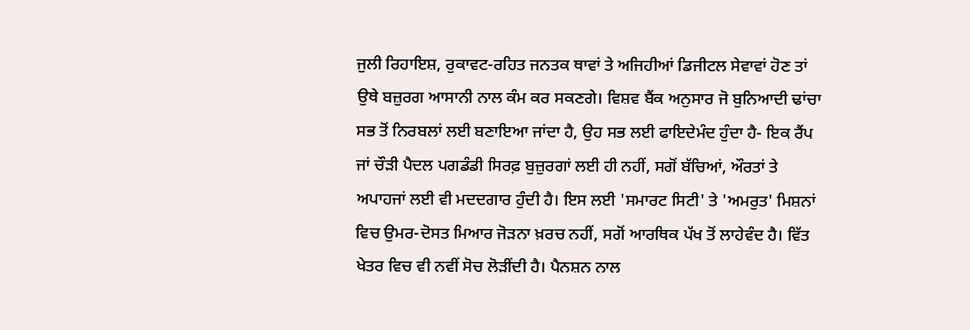ਜੁਲੀ ਰਿਹਾਇਸ਼, ਰੁਕਾਵਟ-ਰਹਿਤ ਜਨਤਕ ਥਾਵਾਂ ਤੇ ਅਜਿਹੀਆਂ ਡਿਜੀਟਲ ਸੇਵਾਵਾਂ ਹੋਣ ਤਾਂ ਉਥੇ ਬਜ਼ੁਰਗ ਆਸਾਨੀ ਨਾਲ ਕੰਮ ਕਰ ਸਕਣਗੇ। ਵਿਸ਼ਵ ਬੈਂਕ ਅਨੁਸਾਰ ਜੋ ਬੁਨਿਆਦੀ ਢਾਂਚਾ ਸਭ ਤੋਂ ਨਿਰਬਲਾਂ ਲਈ ਬਣਾਇਆ ਜਾਂਦਾ ਹੈ, ਉਹ ਸਭ ਲਈ ਫਾਇਦੇਮੰਦ ਹੁੰਦਾ ਹੈ- ਇਕ ਰੈਂਪ ਜਾਂ ਚੌੜੀ ਪੈਦਲ ਪਗਡੰਡੀ ਸਿਰਫ਼ ਬੁਜ਼ੁਰਗਾਂ ਲਈ ਹੀ ਨਹੀਂ, ਸਗੋਂ ਬੱਚਿਆਂ, ਔਰਤਾਂ ਤੇ ਅਪਾਹਜਾਂ ਲਈ ਵੀ ਮਦਦਗਾਰ ਹੁੰਦੀ ਹੈ। ਇਸ ਲਈ 'ਸਮਾਰਟ ਸਿਟੀ' ਤੇ 'ਅਮਰੁਤ' ਮਿਸ਼ਨਾਂ ਵਿਚ ਉਮਰ-ਦੋਸਤ ਮਿਆਰ ਜੋੜਨਾ ਖ਼ਰਚ ਨਹੀਂ, ਸਗੋਂ ਆਰਥਿਕ ਪੱਖ ਤੋਂ ਲਾਹੇਵੰਦ ਹੈ। ਵਿੱਤ ਖੇਤਰ ਵਿਚ ਵੀ ਨਵੀਂ ਸੋਚ ਲੋੜੀਂਦੀ ਹੈ। ਪੈਨਸ਼ਨ ਨਾਲ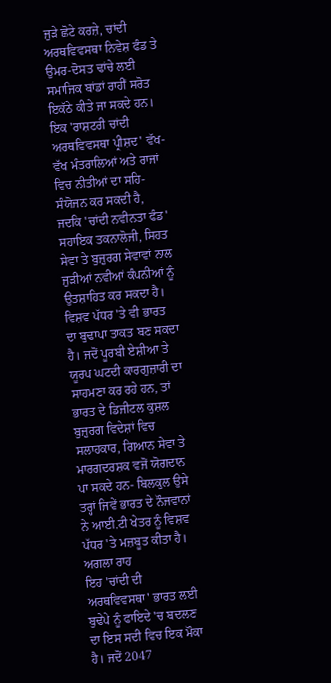ਜੁੜੇ ਛੋਟੇ ਕਰਜ਼ੇ, ਚਾਂਦੀ ਅਰਥਵਿਵਸਥਾ ਨਿਵੇਸ਼ ਫੰਡ ਤੇ ਉਮਰ-ਦੋਸਤ ਢਾਂਚੇ ਲਈ ਸਮਾਜਿਕ ਬਾਂਡਾਂ ਰਾਹੀਂ ਸਰੋਤ ਇਕੱਠੇ ਕੀਤੇ ਜਾ ਸਕਦੇ ਹਨ। ਇਕ 'ਰਾਸ਼ਟਰੀ ਚਾਂਦੀ ਅਰਥਵਿਵਸਥਾ ਪ੍ਰੀਸ਼ਦ' ਵੱਖ-ਵੱਖ ਮੰਤਰਾਲਿਆਂ ਅਤੇ ਰਾਜਾਂ ਵਿਚ ਨੀਤੀਆਂ ਦਾ ਸਹਿ-ਸੰਯੋਜਨ ਕਰ ਸਕਦੀ ਹੈ, ਜਦਕਿ 'ਚਾਂਦੀ ਨਵੀਨਤਾ ਫੰਡ' ਸਹਾਇਕ ਤਕਨਾਲੋਜੀ, ਸਿਹਤ ਸੇਵਾ ਤੇ ਬੁਜ਼ੁਰਗ ਸੇਵਾਵਾਂ ਨਾਲ ਜੁੜੀਆਂ ਨਵੀਆਂ ਕੰਪਨੀਆਂ ਨੂੰ ਉਤਸ਼ਾਹਿਤ ਕਰ ਸਕਦਾ ਹੈ। ਵਿਸ਼ਵ ਪੱਧਰ 'ਤੇ ਵੀ ਭਾਰਤ ਦਾ ਬੁਢਾਪਾ ਤਾਕਤ ਬਣ ਸਕਦਾ ਹੈ। ਜਦੋਂ ਪੂਰਬੀ ਏਸ਼ੀਆ ਤੇ ਯੂਰਪ ਘਟਦੀ ਕਾਰਗੁਜ਼ਾਰੀ ਦਾ ਸਾਹਮਣਾ ਕਰ ਰਹੇ ਹਨ, ਤਾਂ ਭਾਰਤ ਦੇ ਡਿਜੀਟਲ ਕੁਸ਼ਲ ਬੁਜ਼ੁਰਗ ਵਿਦੇਸ਼ਾਂ ਵਿਚ ਸਲਾਹਕਾਰ, ਗਿਆਨ ਸੇਵਾ ਤੇ ਮਾਰਗਦਰਸ਼ਕ ਵਜੋਂ ਯੋਗਦਾਨ ਪਾ ਸਕਦੇ ਹਨ- ਬਿਲਕੁਲ ਉਸੇ ਤਰ੍ਹਾਂ ਜਿਵੇਂ ਭਾਰਤ ਦੇ ਨੌਜਵਾਨਾਂ ਨੇ ਆਈ.ਟੀ ਖੇਤਰ ਨੂੰ ਵਿਸ਼ਵ ਪੱਧਰ 'ਤੇ ਮਜ਼ਬੂਤ ਕੀਤਾ ਹੈ।
ਅਗਲਾ ਰਾਹ
ਇਹ 'ਚਾਂਦੀ ਦੀ ਅਰਥਵਿਵਸਥਾ' ਭਾਰਤ ਲਈ ਬੁਢੇਪੇ ਨੂੰ ਫਾਇਦੇ 'ਚ ਬਦਲਣ ਦਾ ਇਸ ਸਦੀ ਵਿਚ ਇਕ ਮੌਕਾ ਹੈ। ਜਦੋਂ 2047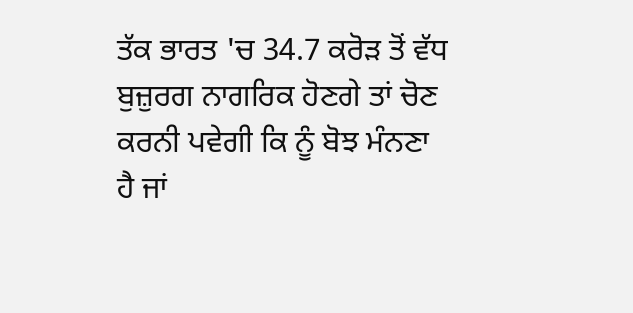ਤੱਕ ਭਾਰਤ 'ਚ 34.7 ਕਰੋੜ ਤੋਂ ਵੱਧ ਬੁਜ਼ੁਰਗ ਨਾਗਰਿਕ ਹੋਣਗੇ ਤਾਂ ਚੋਣ ਕਰਨੀ ਪਵੇਗੀ ਕਿ ਨੂੰ ਬੋਝ ਮੰਨਣਾ ਹੈ ਜਾਂ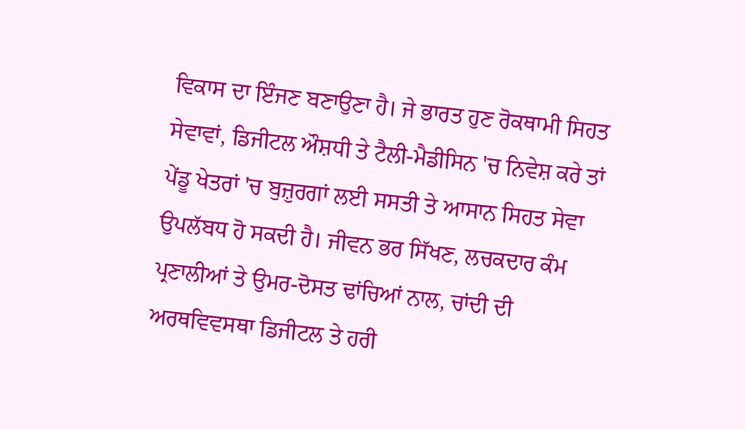ਵਿਕਾਸ ਦਾ ਇੰਜਣ ਬਣਾਉਣਾ ਹੈ। ਜੇ ਭਾਰਤ ਹੁਣ ਰੋਕਥਾਮੀ ਸਿਹਤ ਸੇਵਾਵਾਂ, ਡਿਜੀਟਲ ਔਸ਼ਧੀ ਤੇ ਟੈਲੀ-ਮੈਡੀਸਿਨ 'ਚ ਨਿਵੇਸ਼ ਕਰੇ ਤਾਂ ਪੇਂਡੂ ਖੇਤਰਾਂ 'ਚ ਬੁਜ਼ੁਰਗਾਂ ਲਈ ਸਸਤੀ ਤੇ ਆਸਾਨ ਸਿਹਤ ਸੇਵਾ ਉਪਲੱਬਧ ਹੋ ਸਕਦੀ ਹੈ। ਜੀਵਨ ਭਰ ਸਿੱਖਣ, ਲਚਕਦਾਰ ਕੰਮ ਪ੍ਰਣਾਲੀਆਂ ਤੇ ਉਮਰ-ਦੋਸਤ ਢਾਂਚਿਆਂ ਨਾਲ, ਚਾਂਦੀ ਦੀ ਅਰਥਵਿਵਸਥਾ ਡਿਜੀਟਲ ਤੇ ਹਰੀ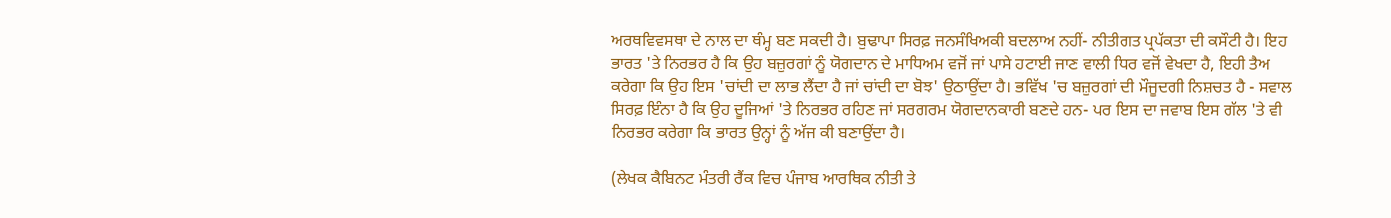ਅਰਥਵਿਵਸਥਾ ਦੇ ਨਾਲ ਦਾ ਥੰਮ੍ਹ ਬਣ ਸਕਦੀ ਹੈ। ਬੁਢਾਪਾ ਸਿਰਫ਼ ਜਨਸੰਖਿਅਕੀ ਬਦਲਾਅ ਨਹੀਂ- ਨੀਤੀਗਤ ਪ੍ਰਪੱਕਤਾ ਦੀ ਕਸੌਟੀ ਹੈ। ਇਹ ਭਾਰਤ 'ਤੇ ਨਿਰਭਰ ਹੈ ਕਿ ਉਹ ਬਜ਼ੁਰਗਾਂ ਨੂੰ ਯੋਗਦਾਨ ਦੇ ਮਾਧਿਅਮ ਵਜੋਂ ਜਾਂ ਪਾਸੇ ਹਟਾਈ ਜਾਣ ਵਾਲੀ ਧਿਰ ਵਜੋਂ ਵੇਖਦਾ ਹੈ, ਇਹੀ ਤੈਅ ਕਰੇਗਾ ਕਿ ਉਹ ਇਸ 'ਚਾਂਦੀ ਦਾ ਲਾਭ ਲੈਂਦਾ ਹੈ ਜਾਂ ਚਾਂਦੀ ਦਾ ਬੋਝ' ਉਠਾਉਂਦਾ ਹੈ। ਭਵਿੱਖ 'ਚ ਬਜ਼ੁਰਗਾਂ ਦੀ ਮੌਜੂਦਗੀ ਨਿਸ਼ਚਤ ਹੈ - ਸਵਾਲ ਸਿਰਫ਼ ਇੰਨਾ ਹੈ ਕਿ ਉਹ ਦੂਜਿਆਂ 'ਤੇ ਨਿਰਭਰ ਰਹਿਣ ਜਾਂ ਸਰਗਰਮ ਯੋਗਦਾਨਕਾਰੀ ਬਣਦੇ ਹਨ- ਪਰ ਇਸ ਦਾ ਜਵਾਬ ਇਸ ਗੱਲ 'ਤੇ ਵੀ ਨਿਰਭਰ ਕਰੇਗਾ ਕਿ ਭਾਰਤ ਉਨ੍ਹਾਂ ਨੂੰ ਅੱਜ ਕੀ ਬਣਾਉਂਦਾ ਹੈ।

(ਲੇਖਕ ਕੈਬਿਨਟ ਮੰਤਰੀ ਰੈਂਕ ਵਿਚ ਪੰਜਾਬ ਆਰਥਿਕ ਨੀਤੀ ਤੇ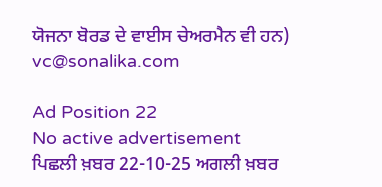ਯੋਜਨਾ ਬੋਰਡ ਦੇ ਵਾਈਸ ਚੇਅਰਮੈਨ ਵੀ ਹਨ)
vc@sonalika.com

Ad Position 22
No active advertisement
ਪਿਛਲੀ ਖ਼ਬਰ 22-10-25 ਅਗਲੀ ਖ਼ਬਰ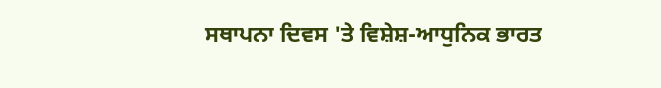ਸਥਾਪਨਾ ਦਿਵਸ 'ਤੇ ਵਿਸ਼ੇਸ਼-ਆਧੁਨਿਕ ਭਾਰਤ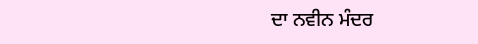ਦਾ ਨਵੀਨ ਮੰਦਰ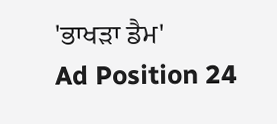'ਭਾਖੜਾ ਡੈਮ'
Ad Position 24